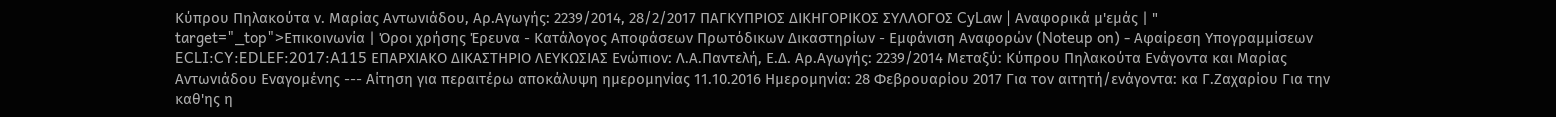Κύπρου Πηλακούτα ν. Μαρίας Αντωνιάδου, Αρ.Αγωγής: 2239/2014, 28/2/2017 ΠΑΓΚΥΠΡΙΟΣ ΔΙΚΗΓΟΡΙΚΟΣ ΣΥΛΛΟΓΟΣ CyLaw | Αναφορικά μ'εμάς | " target="_top">Επικοινωνία | Όροι χρήσης Έρευνα - Κατάλογος Αποφάσεων Πρωτόδικων Δικαστηρίων - Εμφάνιση Αναφορών (Noteup on) - Αφαίρεση Υπογραμμίσεων ECLI:CY:EDLEF:2017:A115 ΕΠΑΡΧΙΑΚΟ ΔΙΚΑΣΤΗΡΙΟ ΛΕΥΚΩΣΙΑΣ Ενώπιον: Λ.Α.Παντελή, Ε.Δ. Αρ.Αγωγής: 2239/2014 Μεταξύ: Κύπρου Πηλακούτα Ενάγοντα και Μαρίας Αντωνιάδου Εναγομένης --- Αίτηση για περαιτέρω αποκάλυψη ημερομηνίας 11.10.2016 Ημερομηνία: 28 Φεβρουαρίου 2017 Για τον αιτητή/ενάγοντα: κα Γ.Ζαχαρίου Για την καθ'ης η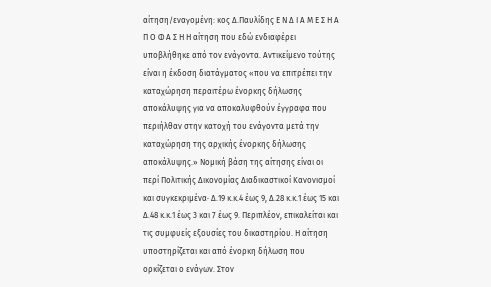αίτηση/εναγομένη: κος Δ.Παυλίδης Ε Ν Δ Ι Α Μ Ε Σ Η Α Π Ο Φ Α Σ Η Η αίτηση που εδώ ενδιαφέρει υποβλήθηκε από τον ενάγοντα. Αντικείμενο τούτης είναι η έκδοση διατάγματος «που να επιτρέπει την καταχώρηση περαιτέρω ένορκης δήλωσης αποκάλυψης για να αποκαλυφθούν έγγραφα που περιήλθαν στην κατοχή του ενάγοντα μετά την καταχώρηση της αρχικής ένορκης δήλωσης αποκάλυψης.» Νομική βάση της αίτησης είναι οι περί Πολιτικής Δικονομίας Διαδικαστικοί Κανονισμοί και συγκεκριμένα· Δ.19 κ.κ.4 έως 9, Δ.28 κ.κ.1 έως 15 και Δ.48 κ.κ.1 έως 3 και 7 έως 9. Περιπλέον, επικαλείται και τις συμφυείς εξουσίες του δικαστηρίου. Η αίτηση υποστηρίζεται και από ένορκη δήλωση που ορκίζεται ο ενάγων. Στον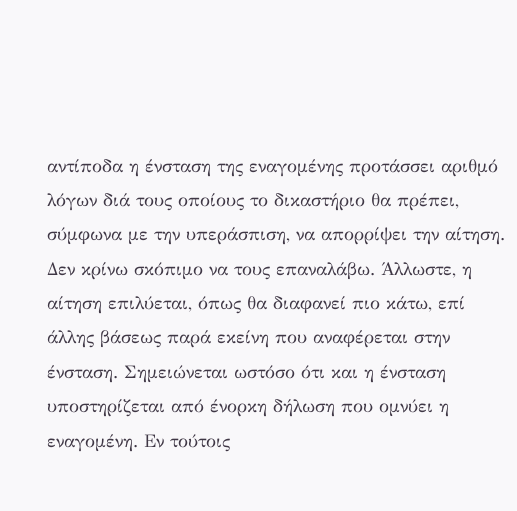αντίποδα η ένσταση της εναγομένης προτάσσει αριθμό λόγων διά τους οποίους το δικαστήριο θα πρέπει, σύμφωνα με την υπεράσπιση, να απορρίψει την αίτηση. Δεν κρίνω σκόπιμο να τους επαναλάβω. Άλλωστε, η αίτηση επιλύεται, όπως θα διαφανεί πιο κάτω, επί άλλης βάσεως παρά εκείνη που αναφέρεται στην ένσταση. Σημειώνεται ωστόσο ότι και η ένσταση υποστηρίζεται από ένορκη δήλωση που ομνύει η εναγομένη. Εν τούτοις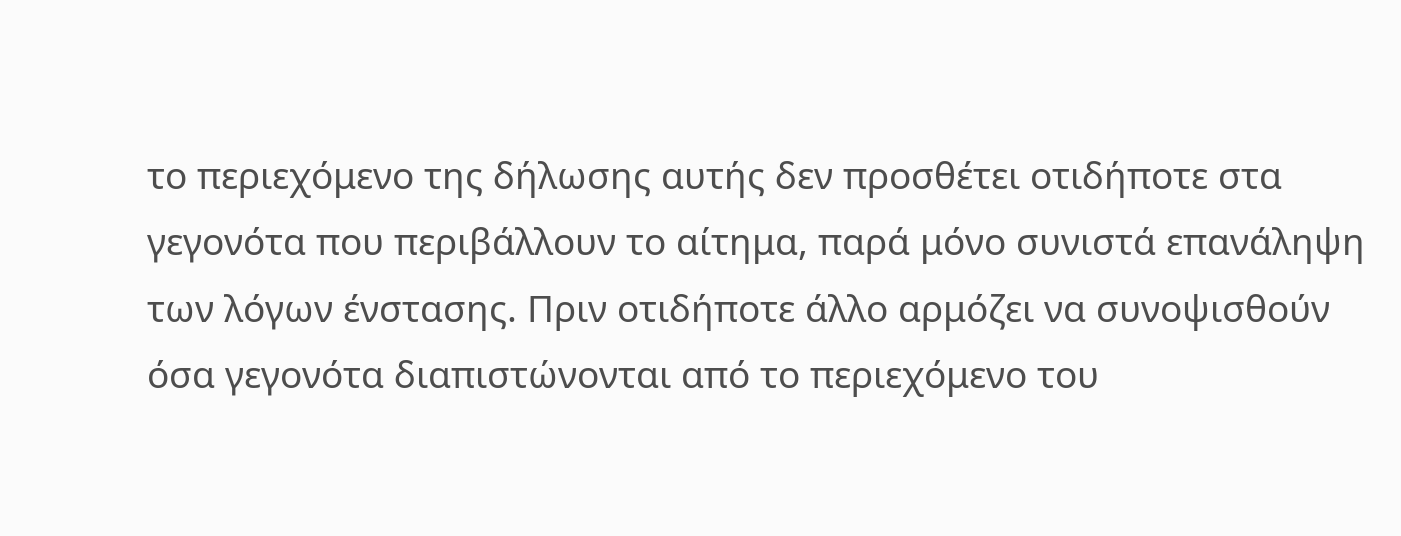το περιεχόμενο της δήλωσης αυτής δεν προσθέτει οτιδήποτε στα γεγονότα που περιβάλλουν το αίτημα, παρά μόνο συνιστά επανάληψη των λόγων ένστασης. Πριν οτιδήποτε άλλο αρμόζει να συνοψισθούν όσα γεγονότα διαπιστώνονται από το περιεχόμενο του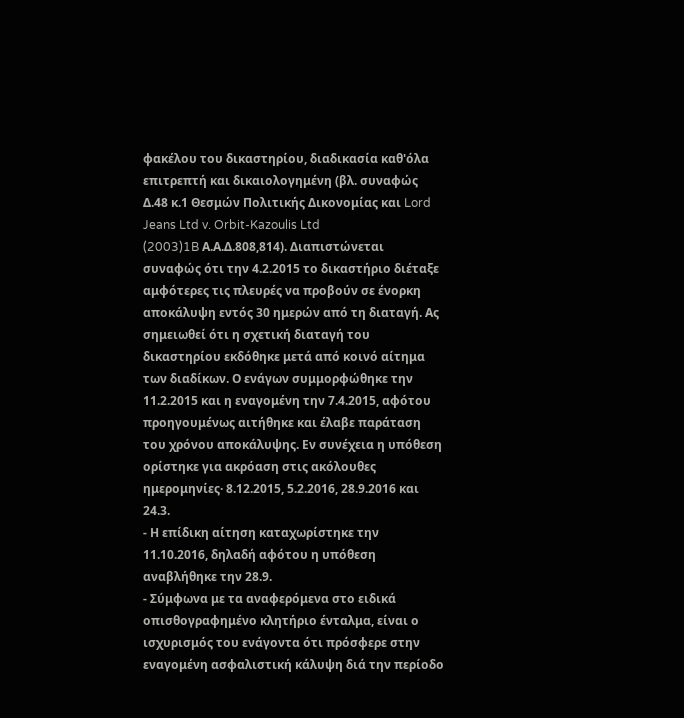φακέλου του δικαστηρίου, διαδικασία καθ'όλα επιτρεπτή και δικαιολογημένη (βλ. συναφώς Δ.48 κ.1 Θεσμών Πολιτικής Δικονομίας και Lord Jeans Ltd v. Orbit-Kazoulis Ltd
(2003)1B Α.Α.Δ.808,814). Διαπιστώνεται συναφώς ότι την 4.2.2015 το δικαστήριο διέταξε αμφότερες τις πλευρές να προβούν σε ένορκη αποκάλυψη εντός 30 ημερών από τη διαταγή. Ας σημειωθεί ότι η σχετική διαταγή του δικαστηρίου εκδόθηκε μετά από κοινό αίτημα των διαδίκων. Ο ενάγων συμμορφώθηκε την 11.2.2015 και η εναγομένη την 7.4.2015, αφότου προηγουμένως αιτήθηκε και έλαβε παράταση του χρόνου αποκάλυψης. Εν συνέχεια η υπόθεση ορίστηκε για ακρόαση στις ακόλουθες ημερομηνίες· 8.12.2015, 5.2.2016, 28.9.2016 και 24.3.
- Η επίδικη αίτηση καταχωρίστηκε την 11.10.2016, δηλαδή αφότου η υπόθεση αναβλήθηκε την 28.9.
- Σύμφωνα με τα αναφερόμενα στο ειδικά οπισθογραφημένο κλητήριο ένταλμα, είναι ο ισχυρισμός του ενάγοντα ότι πρόσφερε στην εναγομένη ασφαλιστική κάλυψη διά την περίοδο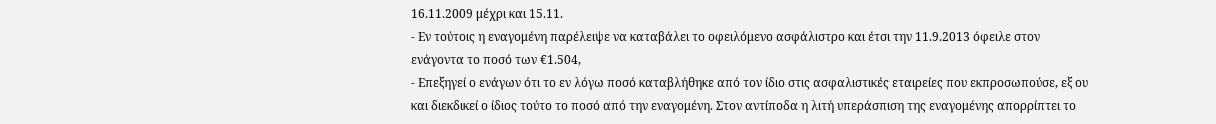16.11.2009 μέχρι και 15.11.
- Εν τούτοις η εναγομένη παρέλειψε να καταβάλει το οφειλόμενο ασφάλιστρο και έτσι την 11.9.2013 όφειλε στον ενάγοντα το ποσό των €1.504,
- Επεξηγεί ο ενάγων ότι το εν λόγω ποσό καταβλήθηκε από τον ίδιο στις ασφαλιστικές εταιρείες που εκπροσωπούσε, εξ ου και διεκδικεί ο ίδιος τούτο το ποσό από την εναγομένη. Στον αντίποδα η λιτή υπεράσπιση της εναγομένης απορρίπτει το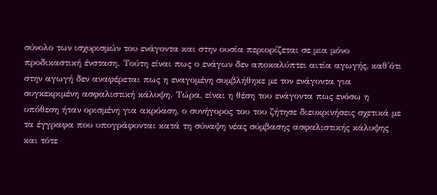σύνολο των ισχυρισμών του ενάγοντα και στην ουσία περιορίζεται σε μια μόνο προδικαστική ένσταση. Τούτη είναι πως ο ενάγων δεν αποκαλύπτει αιτία αγωγής, καθ'ότι στην αγωγή δεν αναφέρεται πως η εναγομένη συμβλήθηκε με τον ενάγοντα για συγκεκριμένη ασφαλιστική κάλυψη. Τώρα, είναι η θέση του ενάγοντα πως ενόσω η υπόθεση ήταν ορισμένη για ακρόαση, ο συνήγορος του του ζήτησε διευκρινήσεις σχετικά με τα έγγραφα που υπογράφονται κατά τη σύναψη νέας σύμβασης ασφαλιστικής κάλυψης και τότε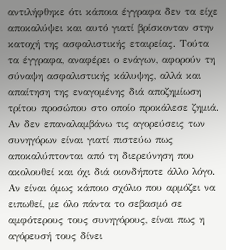αντιλήφθηκε ότι κάποια έγγραφα δεν τα είχε αποκαλύψει και αυτό γιατί βρίσκονταν στην κατοχή της ασφαλιστικής εταιρείας. Τούτα τα έγγραφα, αναφέρει ο ενάγων, αφορούν τη σύναψη ασφαλιστικής κάλυψης, αλλά και απαίτηση της εναγομένης διά αποζημίωση τρίτου προσώπου στο οποίο προκάλεσε ζημιά. Αν δεν επαναλαμβάνω τις αγορεύσεις των συνηγόρων είναι γιατί πιστεύω πως αποκαλύπτονται από τη διερεύνηση που ακολουθεί και όχι διά οιονδήποτε άλλο λόγο. Αν είναι όμως κάποιο σχόλιο που αρμόζει να ειπωθεί, με όλο πάντα το σεβασμό σε αμφότερους τους συνηγόρους, είναι πως η αγόρευσή τους δίνει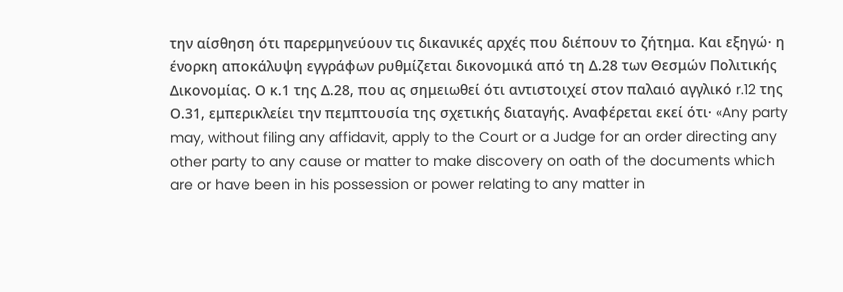την αίσθηση ότι παρερμηνεύουν τις δικανικές αρχές που διέπουν το ζήτημα. Και εξηγώ· η ένορκη αποκάλυψη εγγράφων ρυθμίζεται δικονομικά από τη Δ.28 των Θεσμών Πολιτικής Δικονομίας. Ο κ.1 της Δ.28, που ας σημειωθεί ότι αντιστοιχεί στον παλαιό αγγλικό r.12 της Ο.31, εμπερικλείει την πεμπτουσία της σχετικής διαταγής. Αναφέρεται εκεί ότι· «Any party may, without filing any affidavit, apply to the Court or a Judge for an order directing any other party to any cause or matter to make discovery on oath of the documents which are or have been in his possession or power relating to any matter in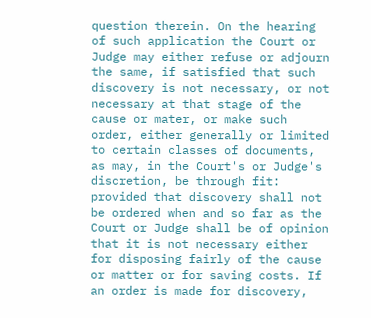question therein. On the hearing of such application the Court or Judge may either refuse or adjourn the same, if satisfied that such discovery is not necessary, or not necessary at that stage of the cause or mater, or make such order, either generally or limited to certain classes of documents, as may, in the Court's or Judge's discretion, be through fit: provided that discovery shall not be ordered when and so far as the Court or Judge shall be of opinion that it is not necessary either for disposing fairly of the cause or matter or for saving costs. If an order is made for discovery,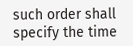such order shall specify the time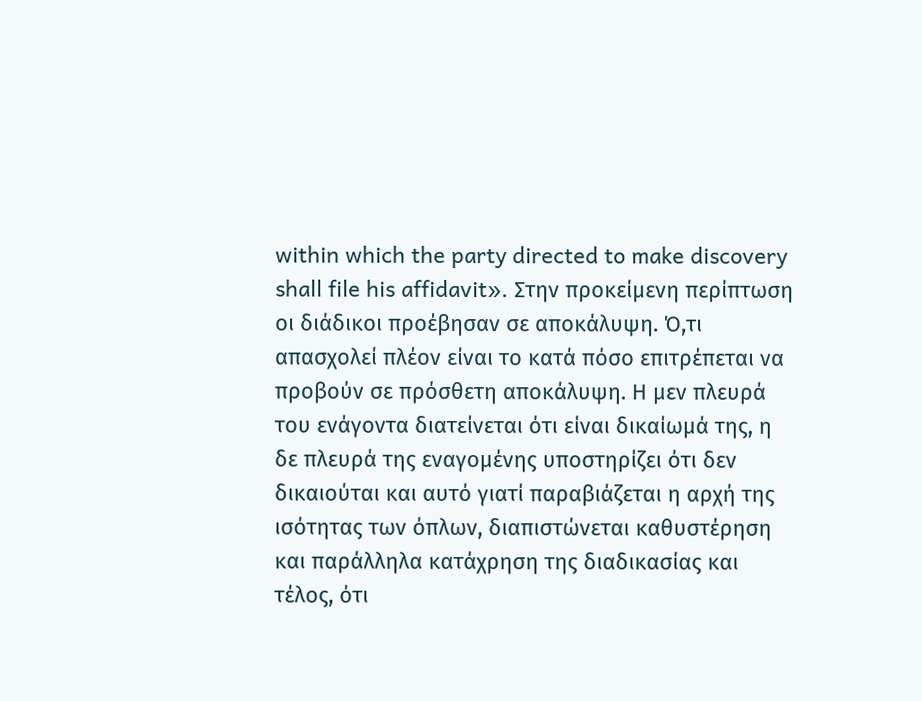within which the party directed to make discovery shall file his affidavit». Στην προκείμενη περίπτωση οι διάδικοι προέβησαν σε αποκάλυψη. Ό,τι απασχολεί πλέον είναι το κατά πόσο επιτρέπεται να προβούν σε πρόσθετη αποκάλυψη. Η μεν πλευρά του ενάγοντα διατείνεται ότι είναι δικαίωμά της, η δε πλευρά της εναγομένης υποστηρίζει ότι δεν δικαιούται και αυτό γιατί παραβιάζεται η αρχή της ισότητας των όπλων, διαπιστώνεται καθυστέρηση και παράλληλα κατάχρηση της διαδικασίας και τέλος, ότι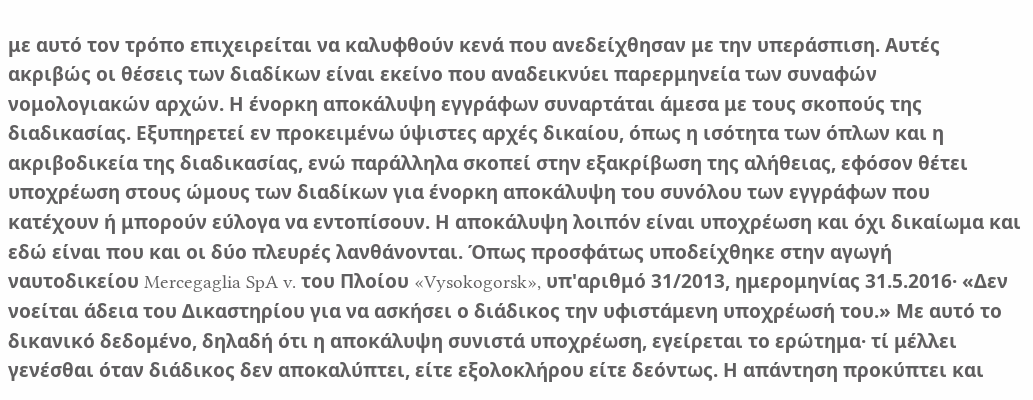με αυτό τον τρόπο επιχειρείται να καλυφθούν κενά που ανεδείχθησαν με την υπεράσπιση. Αυτές ακριβώς οι θέσεις των διαδίκων είναι εκείνο που αναδεικνύει παρερμηνεία των συναφών νομολογιακών αρχών. Η ένορκη αποκάλυψη εγγράφων συναρτάται άμεσα με τους σκοπούς της διαδικασίας. Εξυπηρετεί εν προκειμένω ύψιστες αρχές δικαίου, όπως η ισότητα των όπλων και η ακριβοδικεία της διαδικασίας, ενώ παράλληλα σκοπεί στην εξακρίβωση της αλήθειας, εφόσον θέτει υποχρέωση στους ώμους των διαδίκων για ένορκη αποκάλυψη του συνόλου των εγγράφων που κατέχουν ή μπορούν εύλογα να εντοπίσουν. Η αποκάλυψη λοιπόν είναι υποχρέωση και όχι δικαίωμα και εδώ είναι που και οι δύο πλευρές λανθάνονται. Όπως προσφάτως υποδείχθηκε στην αγωγή ναυτοδικείου Mercegaglia SpA v. του Πλοίου «Vysokogorsk», υπ'αριθμό 31/2013, ημερομηνίας 31.5.2016· «Δεν νοείται άδεια του Δικαστηρίου για να ασκήσει ο διάδικος την υφιστάμενη υποχρέωσή του.» Με αυτό το δικανικό δεδομένο, δηλαδή ότι η αποκάλυψη συνιστά υποχρέωση, εγείρεται το ερώτημα· τί μέλλει γενέσθαι όταν διάδικος δεν αποκαλύπτει, είτε εξολοκλήρου είτε δεόντως. Η απάντηση προκύπτει και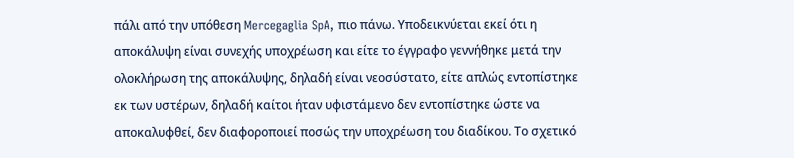πάλι από την υπόθεση Mercegaglia SpA, πιο πάνω. Υποδεικνύεται εκεί ότι η αποκάλυψη είναι συνεχής υποχρέωση και είτε το έγγραφο γεννήθηκε μετά την ολοκλήρωση της αποκάλυψης, δηλαδή είναι νεοσύστατο, είτε απλώς εντοπίστηκε εκ των υστέρων, δηλαδή καίτοι ήταν υφιστάμενο δεν εντοπίστηκε ώστε να αποκαλυφθεί, δεν διαφοροποιεί ποσώς την υποχρέωση του διαδίκου. Το σχετικό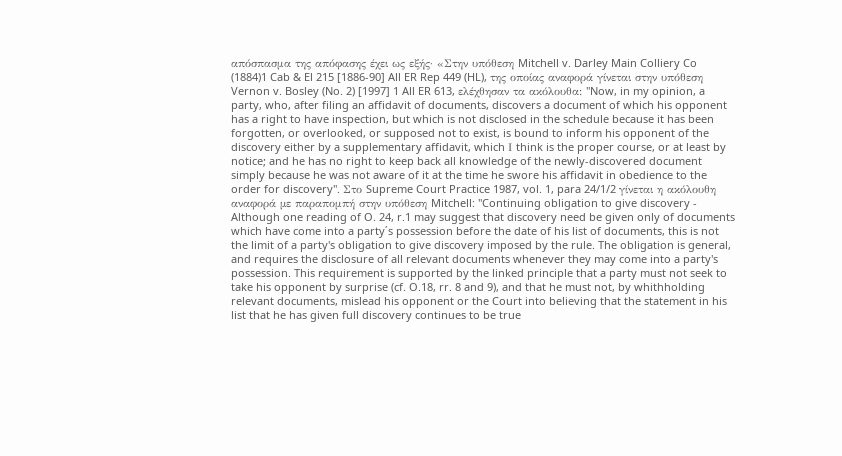απόσπασμα της απόφασης έχει ως εξής· «Στην υπόθεση Mitchell v. Darley Main Colliery Co
(1884)1 Cab & El 215 [1886-90] All ER Rep 449 (HL), της οποίας αναφορά γίνεται στην υπόθεση Vernon v. Bosley (No. 2) [1997] 1 All ER 613, ελέχθησαν τα ακόλουθα: "Now, in my opinion, a party, who, after filing an affidavit of documents, discovers a document of which his opponent has a right to have inspection, but which is not disclosed in the schedule because it has been forgotten, or overlooked, or supposed not to exist, is bound to inform his opponent of the discovery either by a supplementary affidavit, which Ι think is the proper course, or at least by notice; and he has no right to keep back all knowledge of the newly-discovered document simply because he was not aware of it at the time he swore his affidavit in obedience to the order for discovery". Στο Supreme Court Practice 1987, vol. 1, para 24/1/2 γίνεται η ακόλουθη αναφορά µε παραπομπή στην υπόθεση Mitchell: "Continuing obligation to give discovery - Although one reading of O. 24, r.1 may suggest that discovery need be given only of documents which have come into a party΄s possession before the date of his list of documents, this is not the limit of a party's obligation to give discovery imposed by the rule. The obligation is general, and requires the disclosure of all relevant documents whenever they may come into a party's possession. This requirement is supported by the linked principle that a party must not seek to take his opponent by surprise (cf. O.18, rr. 8 and 9), and that he must not, by whithholding relevant documents, mislead his opponent or the Court into believing that the statement in his list that he has given full discovery continues to be true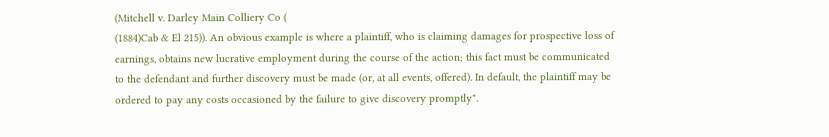(Mitchell v. Darley Main Colliery Co (
(1884)Cab & El 215)). An obvious example is where a plaintiff, who is claiming damages for prospective loss of earnings, obtains new lucrative employment during the course of the action; this fact must be communicated to the defendant and further discovery must be made (or, at all events, offered). In default, the plaintiff may be ordered to pay any costs occasioned by the failure to give discovery promptly".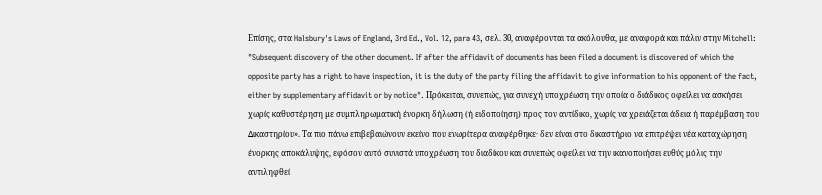Επίσης, στα Halsbury's Laws of England, 3rd Ed., Vol. 12, para 43, σελ. 30, αναφέρονται τα ακόλουθα, µε αναφορά και πάλιν στην Mitchell: "Subsequent discovery of the other document. If after the affidavit of documents has been filed a document is discovered of which the opposite party has a right to have inspection, it is the duty of the party filing the affidavit to give information to his opponent of the fact, either by supplementary affidavit or by notice". Πρόκειται, συνεπώς, για συνεχή υποχρέωση την οποία ο διάδικος οφείλει να ασκήσει χωρίς καθυστέρηση µε συµπληρωµατική ένορκη δήλωση (ή ειδοποίηση) προς τον αντίδικο, χωρίς να χρειάζεται άδεια ή παρέµβαση του ∆ικαστηρίου». Τα πιο πάνω επιβεβαιώνουν εκείνο που ενωρίτερα αναφέρθηκε· δεν είναι στο δικαστήριο να επιτρέψει νέα καταχώρηση ένορκης αποκάλυψης, εφόσον αυτό συνιστά υποχρέωση του διαδίκου και συνεπώς οφείλει να την ικανοποιήσει ευθύς μόλις την αντιληφθεί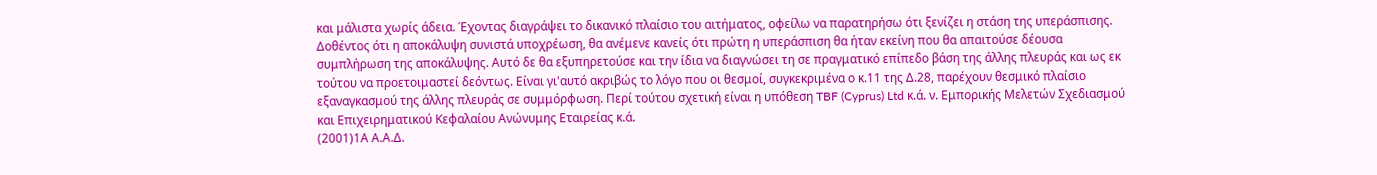και μάλιστα χωρίς άδεια. Έχοντας διαγράψει το δικανικό πλαίσιο του αιτήματος, οφείλω να παρατηρήσω ότι ξενίζει η στάση της υπεράσπισης. Δοθέντος ότι η αποκάλυψη συνιστά υποχρέωση, θα ανέμενε κανείς ότι πρώτη η υπεράσπιση θα ήταν εκείνη που θα απαιτούσε δέουσα συμπλήρωση της αποκάλυψης. Αυτό δε θα εξυπηρετούσε και την ίδια να διαγνώσει τη σε πραγματικό επίπεδο βάση της άλλης πλευράς και ως εκ τούτου να προετοιμαστεί δεόντως. Είναι γι'αυτό ακριβώς το λόγο που οι θεσμοί, συγκεκριμένα ο κ.11 της Δ.28, παρέχουν θεσμικό πλαίσιο εξαναγκασμού της άλλης πλευράς σε συμμόρφωση. Περί τούτου σχετική είναι η υπόθεση TBF (Cyprus) Ltd κ.ά. ν. Εμπορικής Μελετών Σχεδιασμού και Επιχειρηματικού Κεφαλαίου Ανώνυμης Εταιρείας κ.ά.
(2001)1Α Α.Α.Δ.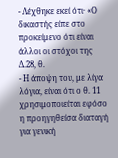- Λέχθηκε εκεί ότι· «Ο δικαστής είπε στο προκείμενο ότι είναι άλλοι οι στόχοι της Δ.28, θ.
- Η άποψη του, με λίγα λόγια, είναι ότι ο θ. 11 χρησιμοποιείται εφόσο η προηγηθείσα διαταγή για γενική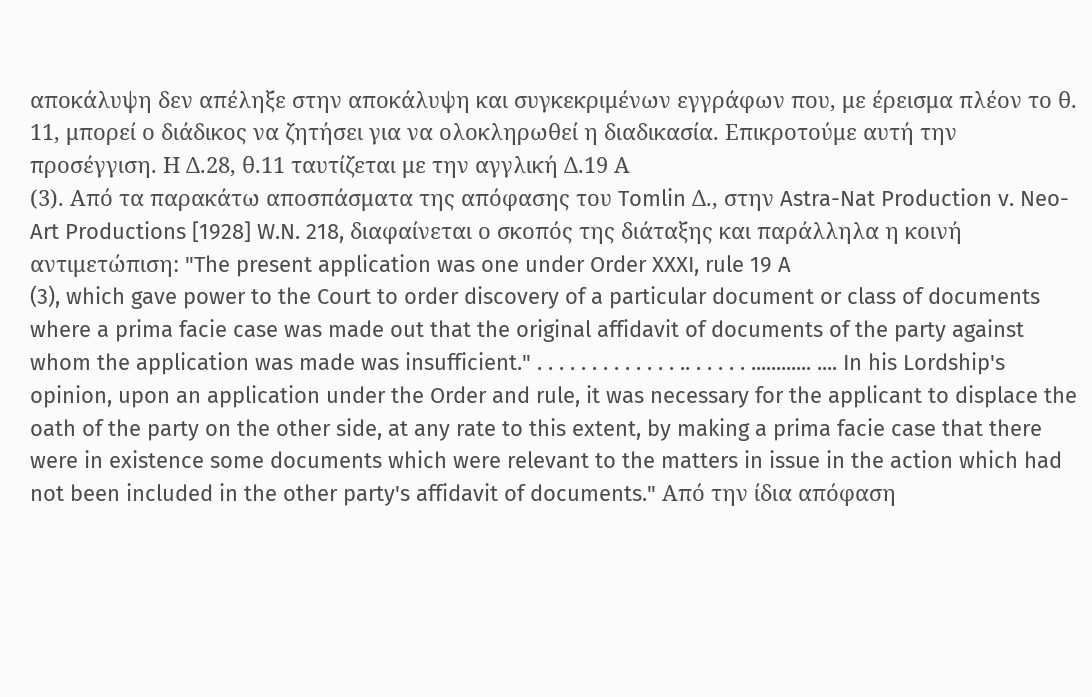αποκάλυψη δεν απέληξε στην αποκάλυψη και συγκεκριμένων εγγράφων που, με έρεισμα πλέον το θ. 11, μπορεί ο διάδικος να ζητήσει για να ολοκληρωθεί η διαδικασία. Επικροτούμε αυτή την προσέγγιση. Η Δ.28, θ.11 ταυτίζεται με την αγγλική Δ.19 Α
(3). Από τα παρακάτω αποσπάσματα της απόφασης του Tomlin Δ., στην Astra-Nat Production v. Neo-Art Productions [1928] W.N. 218, διαφαίνεται ο σκοπός της διάταξης και παράλληλα η κοινή αντιμετώπιση: "The present application was one under Order XXXI, rule 19 A
(3), which gave power to the Court to order discovery of a particular document or class of documents where a prima facie case was made out that the original affidavit of documents of the party against whom the application was made was insufficient." . . . . . . . . . . . . . .. . . . . . ............ .... In his Lordship's opinion, upon an application under the Order and rule, it was necessary for the applicant to displace the oath of the party on the other side, at any rate to this extent, by making a prima facie case that there were in existence some documents which were relevant to the matters in issue in the action which had not been included in the other party's affidavit of documents." Από την ίδια απόφαση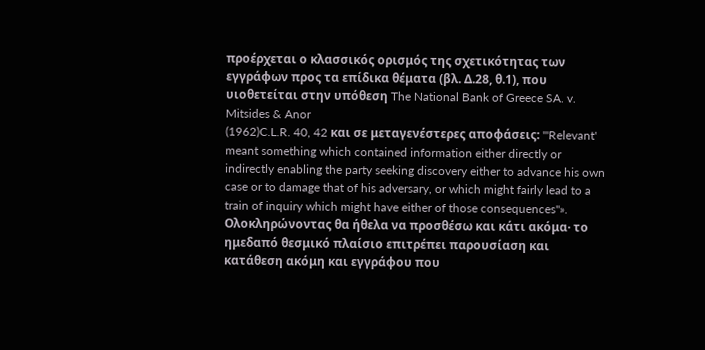προέρχεται ο κλασσικός ορισμός της σχετικότητας των εγγράφων προς τα επίδικα θέματα (βλ. Δ.28, θ.1), που υιοθετείται στην υπόθεση The National Bank of Greece SA. v. Mitsides & Anor
(1962)C.L.R. 40, 42 και σε μεταγενέστερες αποφάσεις: '"Relevant' meant something which contained information either directly or indirectly enabling the party seeking discovery either to advance his own case or to damage that of his adversary, or which might fairly lead to a train of inquiry which might have either of those consequences"». Ολοκληρώνοντας θα ήθελα να προσθέσω και κάτι ακόμα· το ημεδαπό θεσμικό πλαίσιο επιτρέπει παρουσίαση και κατάθεση ακόμη και εγγράφου που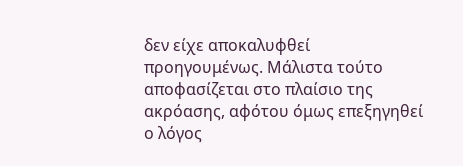δεν είχε αποκαλυφθεί προηγουμένως. Μάλιστα τούτο αποφασίζεται στο πλαίσιο της ακρόασης, αφότου όμως επεξηγηθεί ο λόγος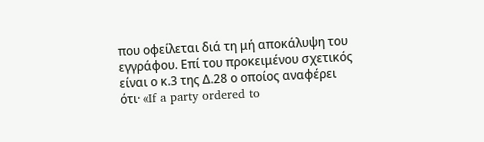που οφείλεται διά τη μή αποκάλυψη του εγγράφου. Επί του προκειμένου σχετικός είναι ο κ.3 της Δ.28 ο οποίος αναφέρει ότι· «If a party ordered to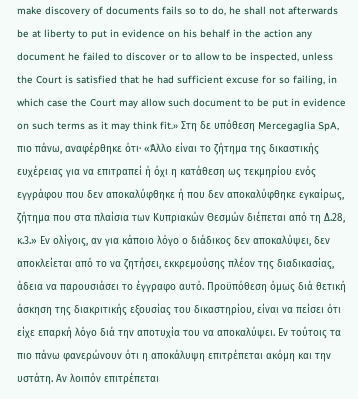make discovery of documents fails so to do, he shall not afterwards be at liberty to put in evidence on his behalf in the action any document he failed to discover or to allow to be inspected, unless the Court is satisfied that he had sufficient excuse for so failing, in which case the Court may allow such document to be put in evidence on such terms as it may think fit.» Στη δε υπόθεση Mercegaglia SpA, πιο πάνω, αναφέρθηκε ότι· «Άλλο είναι το ζήτημα της δικαστικής ευχέρειας για να επιτραπεί ή όχι η κατάθεση ως τεκμηρίου ενός εγγράφου που δεν αποκαλύφθηκε ή που δεν αποκαλύφθηκε εγκαίρως, ζήτημα που στα πλαίσια των Κυπριακών Θεσμών διέπεται από τη Δ.28, κ.3.» Εν ολίγοις, αν για κάποιο λόγο ο διάδικος δεν αποκαλύψει, δεν αποκλείεται από το να ζητήσει, εκκρεμούσης πλέον της διαδικασίας, άδεια να παρουσιάσει το έγγραφο αυτό. Προϋπόθεση όμως διά θετική άσκηση της διακριτικής εξουσίας του δικαστηρίου, είναι να πείσει ότι είχε επαρκή λόγο διά την αποτυχία του να αποκαλύψει. Εν τούτοις τα πιο πάνω φανερώνουν ότι η αποκάλυψη επιτρέπεται ακόμη και την υστάτη. Αν λοιπόν επιτρέπεται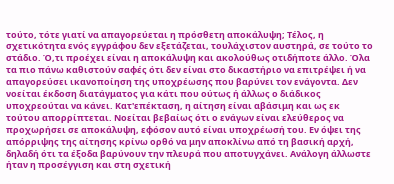τούτο, τότε γιατί να απαγορεύεται η πρόσθετη αποκάλυψη; Τέλος, η σχετικότητα ενός εγγράφου δεν εξετάζεται, τουλάχιστον αυστηρά, σε τούτο το στάδιο. Ό,τι προέχει είναι η αποκάλυψη και ακολούθως οτιδήποτε άλλο. Όλα τα πιο πάνω καθιστούν σαφές ότι δεν είναι στο δικαστήριο να επιτρέψει ή να απαγορεύσει ικανοποίηση της υποχρέωσης που βαρύνει τον ενάγοντα. Δεν νοείται έκδοση διατάγματος για κάτι που ούτως ή άλλως ο διάδικος υποχρεούται να κάνει. Κατ'επέκταση, η αίτηση είναι αβάσιμη και ως εκ τούτου απορρίπτεται. Νοείται βεβαίως ότι ο ενάγων είναι ελεύθερος να προχωρήσει σε αποκάλυψη, εφόσον αυτό είναι υποχρέωσή του. Εν όψει της απόρριψης της αίτησης κρίνω ορθό να μην αποκλίνω από τη βασική αρχή, δηλαδή ότι τα έξοδα βαρύνουν την πλευρά που αποτυγχάνει. Ανάλογη άλλωστε ήταν η προσέγγιση και στη σχετική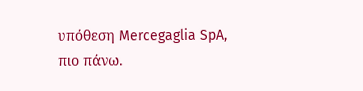υπόθεση Mercegaglia SpA, πιο πάνω.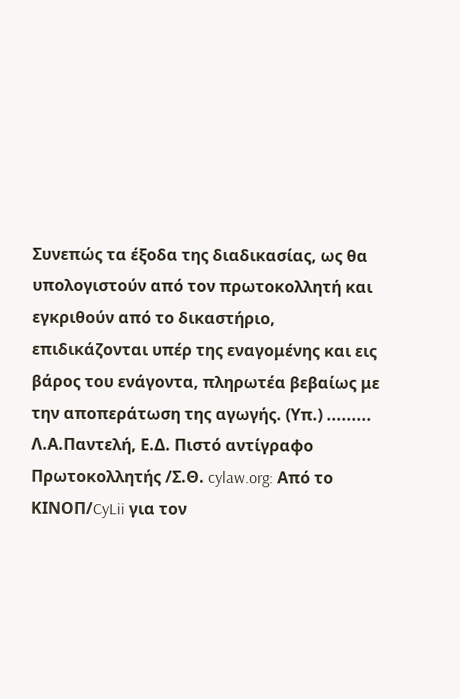Συνεπώς τα έξοδα της διαδικασίας, ως θα υπολογιστούν από τον πρωτοκολλητή και εγκριθούν από το δικαστήριο, επιδικάζονται υπέρ της εναγομένης και εις βάρος του ενάγοντα, πληρωτέα βεβαίως με την αποπεράτωση της αγωγής. (Υπ.) ......... Λ.Α.Παντελή, Ε.Δ. Πιστό αντίγραφο Πρωτοκολλητής /Σ.Θ. cylaw.org: Από το ΚΙΝOΠ/CyLii για τον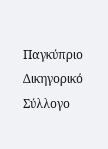Παγκύπριο Δικηγορικό Σύλλογο